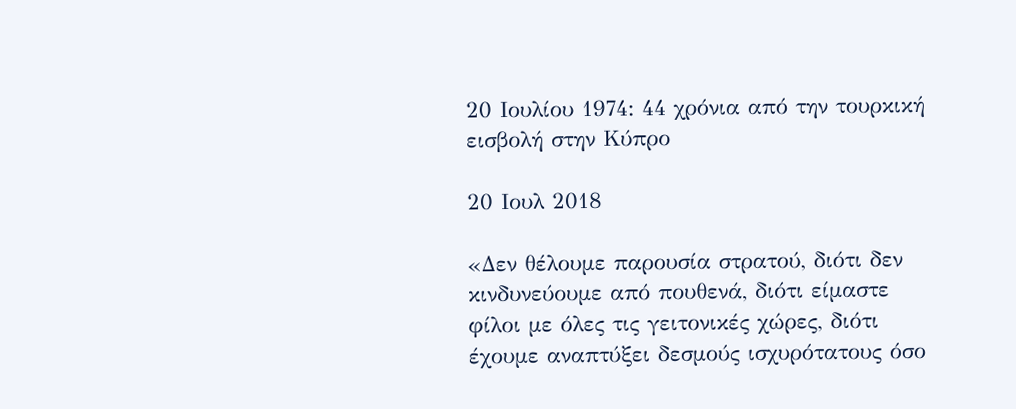20 Ιουλίου 1974: 44 χρόνια από την τουρκική εισβολή στην Κύπρο

20 Ιουλ 2018

«Δεν θέλουμε παρουσία στρατού, διότι δεν κινδυνεύουμε από πουθενά, διότι είμαστε φίλοι με όλες τις γειτονικές χώρες, διότι έχουμε αναπτύξει δεσμούς ισχυρότατους όσο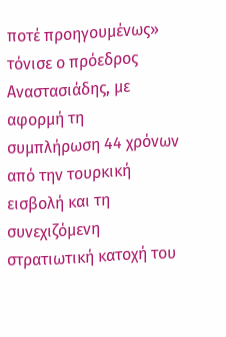ποτέ προηγουμένως» τόνισε ο πρόεδρος Αναστασιάδης, με αφορμή τη συμπλήρωση 44 χρόνων από την τουρκική εισβολή και τη συνεχιζόμενη στρατιωτική κατοχή του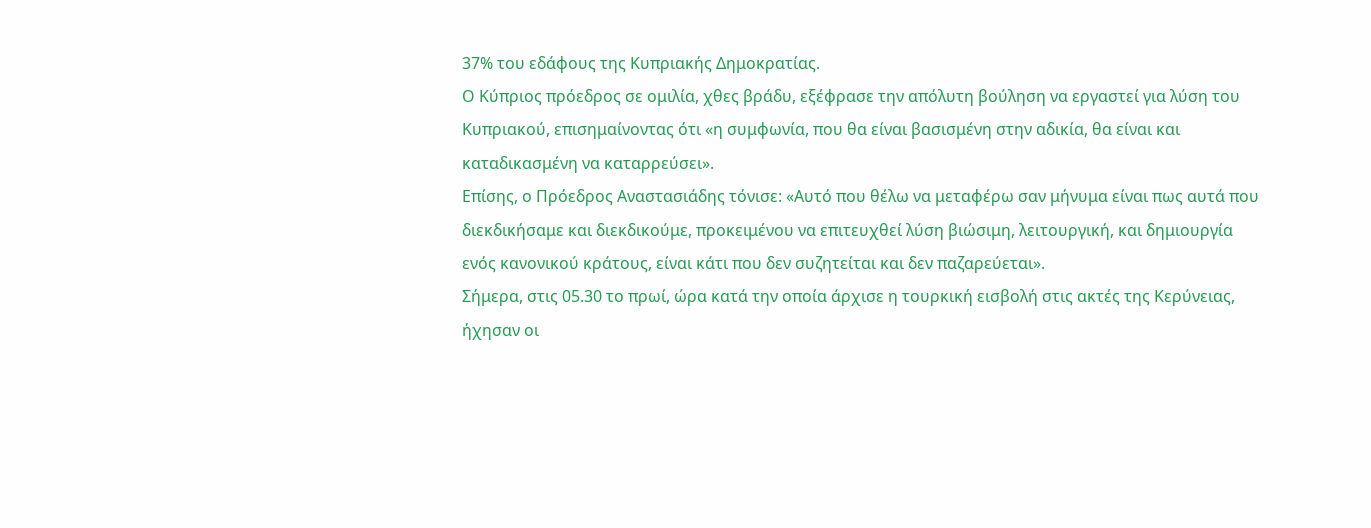37% του εδάφους της Κυπριακής Δημοκρατίας.
Ο Κύπριος πρόεδρος σε ομιλία, χθες βράδυ, εξέφρασε την απόλυτη βούληση να εργαστεί για λύση του Κυπριακού, επισημαίνοντας ότι «η συμφωνία, που θα είναι βασισμένη στην αδικία, θα είναι και καταδικασμένη να καταρρεύσει».
Επίσης, ο Πρόεδρος Αναστασιάδης τόνισε: «Αυτό που θέλω να μεταφέρω σαν μήνυμα είναι πως αυτά που διεκδικήσαμε και διεκδικούμε, προκειμένου να επιτευχθεί λύση βιώσιμη, λειτουργική, και δημιουργία ενός κανονικού κράτους, είναι κάτι που δεν συζητείται και δεν παζαρεύεται».
Σήμερα, στις 05.30 το πρωί, ώρα κατά την οποία άρχισε η τουρκική εισβολή στις ακτές της Κερύνειας, ήχησαν οι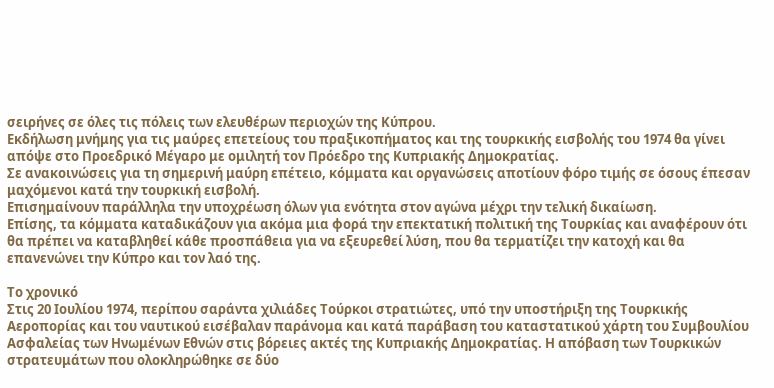σειρήνες σε όλες τις πόλεις των ελευθέρων περιοχών της Κύπρου.
Εκδήλωση μνήμης για τις μαύρες επετείους του πραξικοπήματος και της τουρκικής εισβολής του 1974 θα γίνει απόψε στο Προεδρικό Μέγαρο με ομιλητή τον Πρόεδρο της Κυπριακής Δημοκρατίας.
Σε ανακοινώσεις για τη σημερινή μαύρη επέτειο, κόμματα και οργανώσεις αποτίουν φόρο τιμής σε όσους έπεσαν μαχόμενοι κατά την τουρκική εισβολή.
Επισημαίνουν παράλληλα την υποχρέωση όλων για ενότητα στον αγώνα μέχρι την τελική δικαίωση.
Επίσης, τα κόμματα καταδικάζουν για ακόμα μια φορά την επεκτατική πολιτική της Τουρκίας και αναφέρουν ότι θα πρέπει να καταβληθεί κάθε προσπάθεια για να εξευρεθεί λύση, που θα τερματίζει την κατοχή και θα επανενώνει την Κύπρο και τον λαό της.

Το χρονικό
Στις 20 Ιουλίου 1974, περίπου σαράντα χιλιάδες Τούρκοι στρατιώτες, υπό την υποστήριξη της Τουρκικής Αεροπορίας και του ναυτικού εισέβαλαν παράνομα και κατά παράβαση του καταστατικού χάρτη του Συμβουλίου Ασφαλείας των Ηνωμένων Εθνών στις βόρειες ακτές της Κυπριακής Δημοκρατίας. Η απόβαση των Τουρκικών στρατευμάτων που ολοκληρώθηκε σε δύο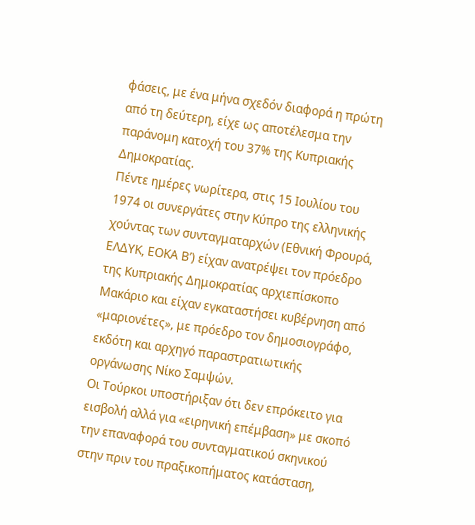φάσεις, με ένα μήνα σχεδόν διαφορά η πρώτη από τη δεύτερη, είχε ως αποτέλεσμα την παράνομη κατοχή του 37% της Κυπριακής Δημοκρατίας.
Πέντε ημέρες νωρίτερα, στις 15 Ιουλίου του 1974 οι συνεργάτες στην Κύπρο της ελληνικής χούντας των συνταγματαρχών (Εθνική Φρουρά, ΕΛΔΥΚ, ΕΟΚΑ Β’) είχαν ανατρέψει τον πρόεδρο της Κυπριακής Δημοκρατίας αρχιεπίσκοπο Μακάριο και είχαν εγκαταστήσει κυβέρνηση από «μαριονέτες», με πρόεδρο τον δημοσιογράφο, εκδότη και αρχηγό παραστρατιωτικής οργάνωσης Νίκο Σαμψών.
Οι Τούρκοι υποστήριξαν ότι δεν επρόκειτο για εισβολή αλλά για «ειρηνική επέμβαση» με σκοπό την επαναφορά του συνταγματικού σκηνικού στην πριν του πραξικοπήματος κατάσταση,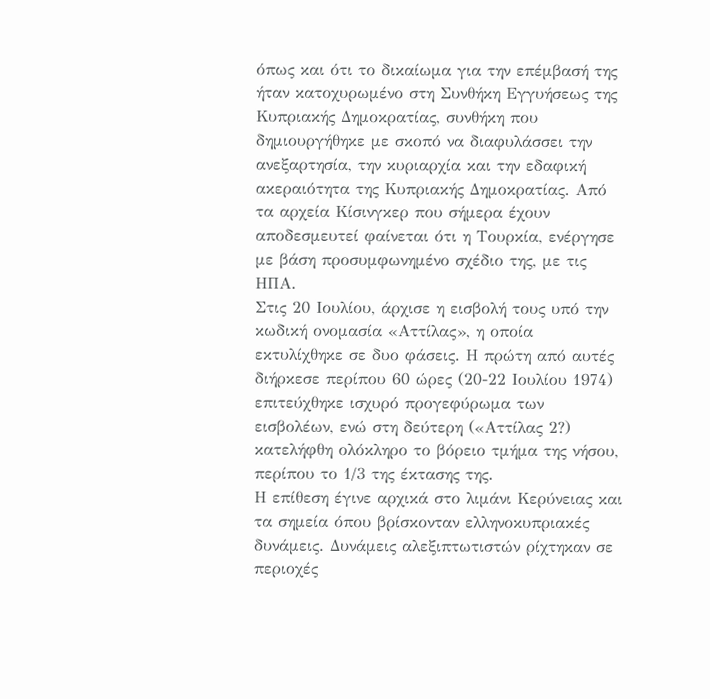όπως και ότι το δικαίωμα για την επέμβασή της ήταν κατοχυρωμένο στη Συνθήκη Εγγυήσεως της Κυπριακής Δημοκρατίας, συνθήκη που δημιουργήθηκε με σκοπό να διαφυλάσσει την ανεξαρτησία, την κυριαρχία και την εδαφική ακεραιότητα της Κυπριακής Δημοκρατίας. Από τα αρχεία Κίσινγκερ που σήμερα έχουν αποδεσμευτεί φαίνεται ότι η Τουρκία, ενέργησε με βάση προσυμφωνημένο σχέδιο της, με τις ΗΠΑ.
Στις 20 Ιουλίου, άρχισε η εισβολή τους υπό την κωδική ονομασία «Αττίλας», η οποία εκτυλίχθηκε σε δυο φάσεις. Η πρώτη από αυτές διήρκεσε περίπου 60 ώρες (20-22 Ιουλίου 1974) επιτεύχθηκε ισχυρό προγεφύρωμα των εισβολέων, ενώ στη δεύτερη («Αττίλας 2?) κατελήφθη ολόκληρο το βόρειο τμήμα της νήσου, περίπου το 1/3 της έκτασης της.
Η επίθεση έγινε αρχικά στο λιμάνι Κερύνειας και τα σημεία όπου βρίσκονταν ελληνοκυπριακές δυνάμεις. Δυνάμεις αλεξιπτωτιστών ρίχτηκαν σε περιοχές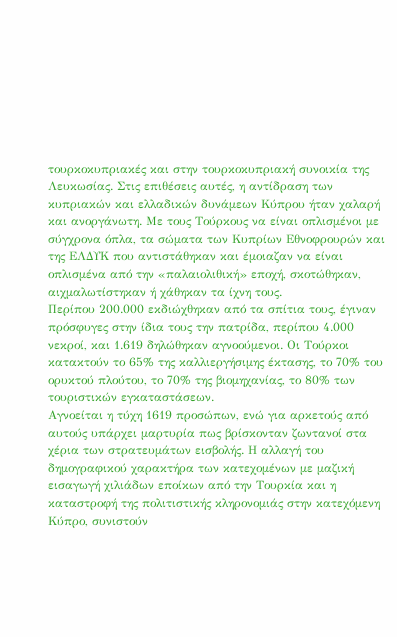τουρκοκυπριακές και στην τουρκοκυπριακή συνοικία της Λευκωσίας. Στις επιθέσεις αυτές, η αντίδραση των κυπριακών και ελλαδικών δυνάμεων Κύπρου ήταν χαλαρή και ανοργάνωτη. Με τους Τούρκους να είναι οπλισμένοι με σύγχρονα όπλα, τα σώματα των Κυπρίων Εθνοφρουρών και της ΕΛΔΥΚ που αντιστάθηκαν και έμοιαζαν να είναι οπλισμένα από την «παλαιολιθική» εποχή, σκοτώθηκαν, αιχμαλωτίστηκαν ή χάθηκαν τα ίχνη τους.
Περίπου 200.000 εκδιώχθηκαν από τα σπίτια τους, έγιναν πρόσφυγες στην ίδια τους την πατρίδα, περίπου 4.000 νεκροί, και 1.619 δηλώθηκαν αγνοούμενοι. Οι Τούρκοι κατακτούν το 65% της καλλιεργήσιμης έκτασης, το 70% του ορυκτού πλούτου, το 70% της βιομηχανίας, το 80% των τουριστικών εγκαταστάσεων.
Αγνοείται η τύχη 1619 προσώπων, ενώ για αρκετούς από αυτούς υπάρχει μαρτυρία πως βρίσκονταν ζωντανοί στα χέρια των στρατευμάτων εισβολής. Η αλλαγή του δημογραφικού χαρακτήρα των κατεχομένων με μαζική εισαγωγή χιλιάδων εποίκων από την Τουρκία και η καταστροφή της πολιτιστικής κληρονομιάς στην κατεχόμενη Κύπρο, συνιστούν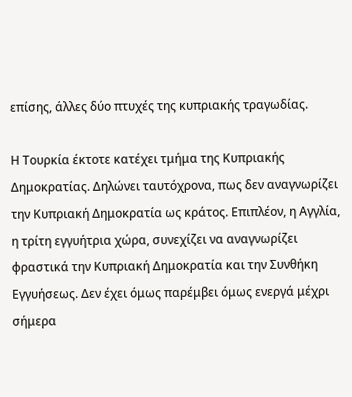επίσης, άλλες δύο πτυχές της κυπριακής τραγωδίας.

Η Τουρκία έκτοτε κατέχει τμήμα της Κυπριακής Δημοκρατίας. Δηλώνει ταυτόχρονα, πως δεν αναγνωρίζει την Κυπριακή Δημοκρατία ως κράτος. Επιπλέον, η Αγγλία, η τρίτη εγγυήτρια χώρα, συνεχίζει να αναγνωρίζει φραστικά την Κυπριακή Δημοκρατία και την Συνθήκη Εγγυήσεως. Δεν έχει όμως παρέμβει όμως ενεργά μέχρι σήμερα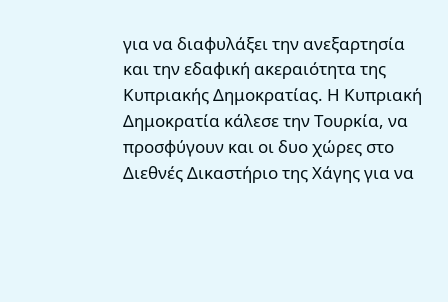για να διαφυλάξει την ανεξαρτησία και την εδαφική ακεραιότητα της Κυπριακής Δημοκρατίας. Η Κυπριακή Δημοκρατία κάλεσε την Τουρκία, να προσφύγουν και οι δυο χώρες στο Διεθνές Δικαστήριο της Χάγης για να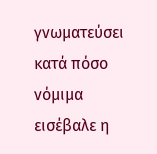γνωματεύσει κατά πόσο νόμιμα εισέβαλε η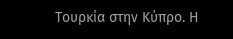Τουρκία στην Κύπρο. Η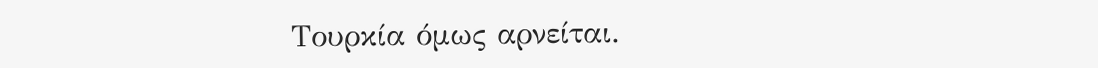Τουρκία όμως αρνείται.